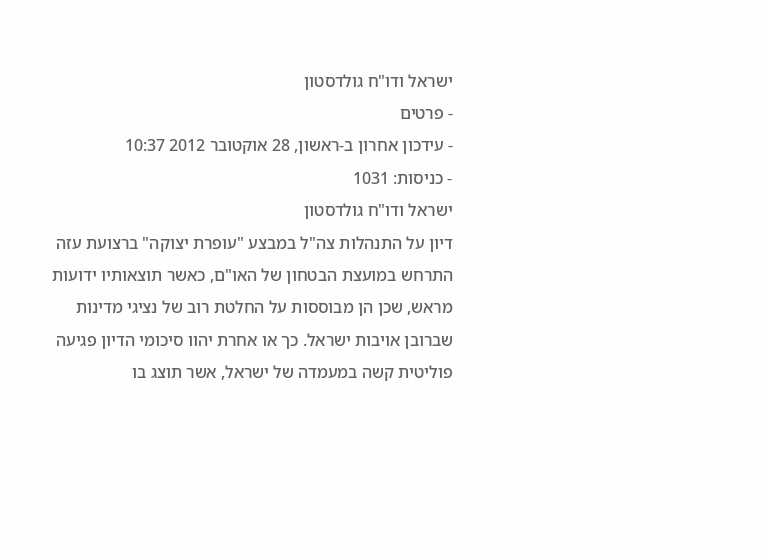ישראל ודו"ח גולדסטון
- פרטים
- עידכון אחרון ב-ראשון, 28 אוקטובר 2012 10:37
- כניסות: 1031
ישראל ודו"ח גולדסטון
דיון על התנהלות צה"ל במבצע "עופרת יצוקה" ברצועת עזה התרחש במועצת הבטחון של האו"ם, כאשר תוצאותיו ידועות מראש, שכן הן מבוססות על החלטת רוב של נציגי מדינות שברובן אויבות ישראל. כך או אחרת יהוו סיכומי הדיון פגיעה פוליטית קשה במעמדה של ישראל, אשר תוצג בו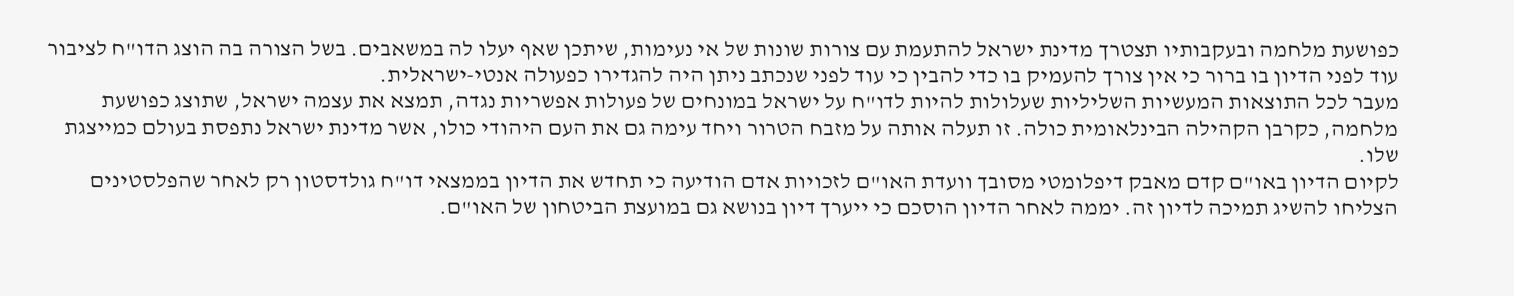כפושעת מלחמה ובעקבותיו תצטרך מדינת ישראל להתעמת עם צורות שונות של אי נעימות, שיתכן שאף יעלו לה במשאבים. בשל הצורה בה הוצג הדו"ח לציבור עוד לפני הדיון בו ברור כי אין צורך להעמיק בו כדי להבין כי עוד לפני שנכתב ניתן היה להגדירו כפעולה אנטי-ישראלית.
מעבר לכל התוצאות המעשיות השליליות שעלולות להיות לדו"ח על ישראל במונחים של פעולות אפשריות נגדה, תמצא את עצמה ישראל, שתוצג כפושעת מלחמה, כקרבן הקהילה הבינלאומית כולה. זו תעלה אותה על מזבח הטרור ויחד עימה גם את העם היהודי כולו, אשר מדינת ישראל נתפסת בעולם כמייצגת שלו.
לקיום הדיון באו"ם קדם מאבק דיפלומטי מסובך וועדת האו"ם לזכויות אדם הודיעה כי תחדש את הדיון בממצאי דו"ח גולדסטון רק לאחר שהפלסטינים הצליחו להשיג תמיכה לדיון זה. יממה לאחר הדיון הוסכם כי ייערך דיון בנושא גם במועצת הביטחון של האו"ם.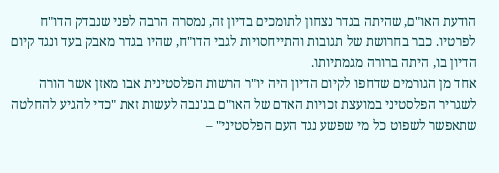הודעת האו"ם, שהיתה בגדר נצחון לתומכים בדיון זה, נמסרה הרבה לפני שנבדק הדו"ח לפרטיו. כבר בחרושת של תגובות והתייחסויות לגבי הדו"ח, שהיו בגדר מאבק בעד ונגד קיום הדיון בו, היתה ברורה מגמתיותו.
אחד מן הגורמים שדחפו לקיום הדיון היה יו"ר הרשות הפלסטינית אבו מאזן אשר הורה לשגריר הפלסטיני במועצת זכויות האדם של האו"ם בג'נבה לעשות זאת "כדי להגיע להחלטה שתאפשר לשפוט כל מי שפשע נגד העם הפלסטיני" –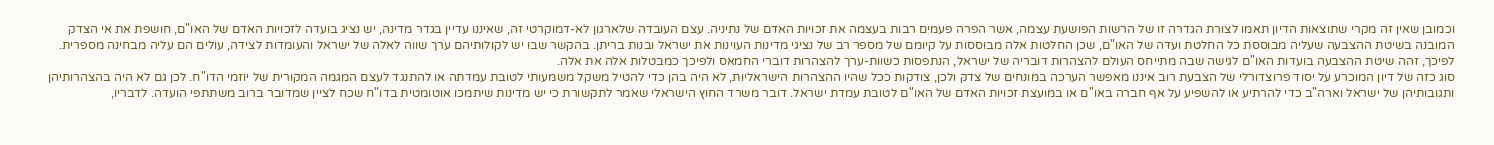וכמובן שאין זה מקרי שתוצאות הדיון תאמו לצורת הגדרה זו של הרשות הפושעת עצמה, אשר הפרה פעמים רבות בעצמה את זכויות האדם של נתיניה. עצם העובדה שלארגון לא-דמוקרטי זה, שאיננו עדיין בגדר מדינה, יש נציג בועדה לזכויות האדם של האו"ם, חושפת את אי הצדק המובנה בשיטת ההצבעה שעליה מבוססת כל החלטת ועדה של האו"ם, שכן החלטות אלה מבוססות על קיומם של מספר רב של נציגי מדינות העוינות את ישראל ובנות בריתן. בהקשר שבו יש לקולותיהם ערך שווה לאלה של ישראל והעומדות לצידה, עולים הם עליה מבחינה מספרית. לפיכך, זהה שיטת ההצבעה בועדות האו"ם לגישה שבה מתייחס העולם להצהרות דובריה של ישראל, הנתפסות כשוות-ערך להצהרות דוברי החמאס ולפיכך כמבטלות אלה את אלה.
סוג כזה של דיון המוכרע על יסוד פרוצדורלי של הצבעת רוב איננו מאפשר הערכה במונחים של צדק ולכן, צודקות ככל שהיו ההצהרות הישראליות, לא היה בהן כדי להטיל משקל משמעותי לטובת עמדתה או להתנגד לעצם המגמה המקורית של יוזמי הדו"ח. לכן גם לא היה בהצהרותיהן ותגובותיהן של ישראל וארה"ב כדי להרתיע או להשפיע על אף חברה באו"ם או במועצת זכויות האדם של האו"ם לטובת עמדת ישראל. דובר משרד החוץ הישראלי שאמר לתקשורת כי יש מדינות שיתמכו אוטומטית בדו"ח שכח לציין שמדובר ברוב משתתפי הועדה. לדבריו,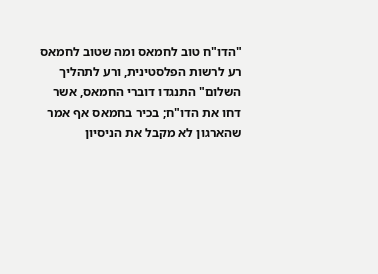"הדו"ח טוב לחמאס ומה שטוב לחמאס רע לרשות הפלסטינית, ורע לתהליך השלום" התנגדו דוברי החמאס, אשר דחו את הדו"ח; בכיר בחמאס אף אמר שהארגון לא מקבל את הניסיון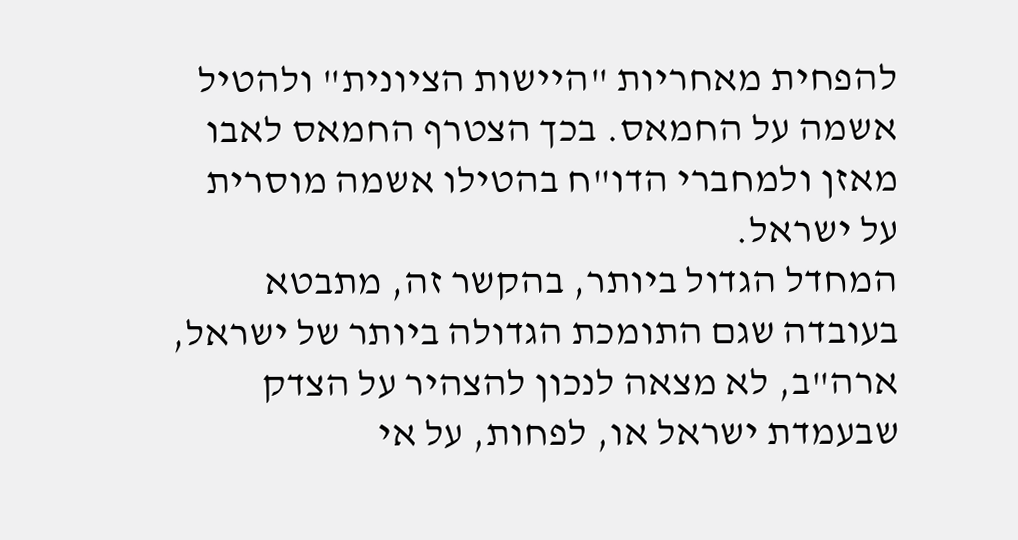להפחית מאחריות "היישות הציונית" ולהטיל אשמה על החמאס. בכך הצטרף החמאס לאבו מאזן ולמחברי הדו"ח בהטילו אשמה מוסרית על ישראל.
המחדל הגדול ביותר, בהקשר זה, מתבטא בעובדה שגם התומכת הגדולה ביותר של ישראל, ארה"ב, לא מצאה לנכון להצהיר על הצדק שבעמדת ישראל או, לפחות, על אי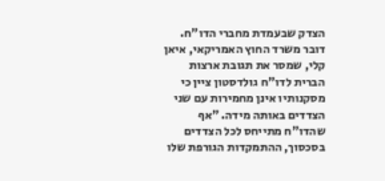הצדק שבעמדת מחברי הדו"ח. דובר משרד החוץ האמריקאי, איאן קלי, שמסר את תגובת ארצות הברית לדו"ח גולדסטון ציין כי מסקנותיו אינן מחמירות עם שני הצדדים באותה מידה. "אף שהדו"ח מתייחס לכל הצדדים בסכסוך, ההתמקדות הגורפת שלו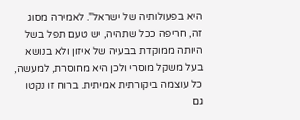היא בפעולותיה של ישראל". לאמירה מסוג זה, חריפה ככל שתהיה, יש טעם תפל בשל היותה ממוקדת בבעיה של איזון ולא בנושא בעל משקל מוסרי ולכן היא מחוסרת, למעשה, כל עוצמה ביקורתית אמיתית. ברוח זו נקטו גם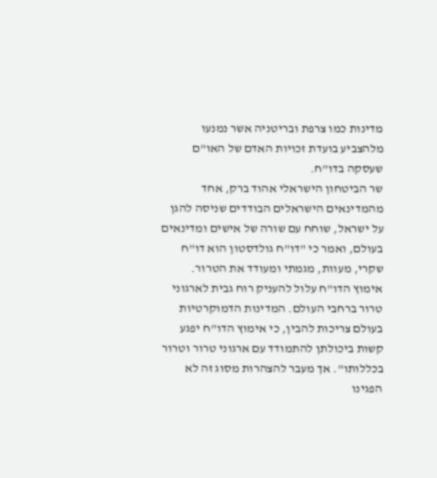מדינות כמו צרפת ובריטניה אשר נמנעו מלהצביע בועדת זכויות האדם של האו"ם שעסקה בדו"ח.
שר הביטחון הישראלי אהוד ברק, אחד מהמדינאים הישראלים הבודדים שניסה להגן על ישראל, שוחח עם שורה של אישים ומדינאים בעולם, ואמר כי "דו"ח גולדסטון הוא דו"ח שקרי, מעוות, מגמתי ומעודד את הטרור. אימוץ הדו"ח עלול להעניק רוח גבית לארגוני טרור ברחבי העולם. המדינות הדמוקרטיות בעולם צריכות להבין, כי אימוץ הדו"ח יפגע קשות ביכולתן להתמודד עם ארגוני טרור וטרור בכללותו". אך מעבר להצהרות מסוג זה לא הפגינו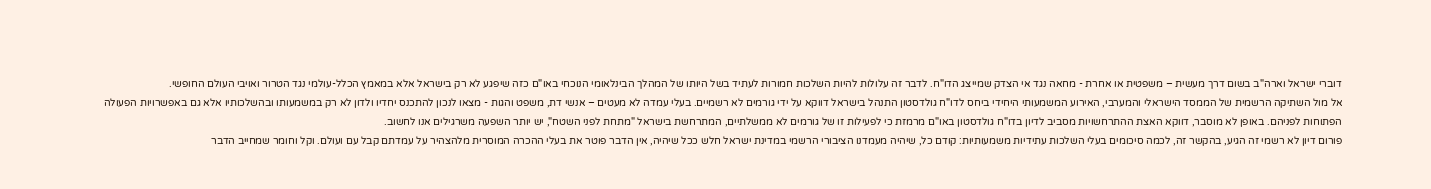דוברי ישראל וארה"ב בשום דרך מעשית – משפטית או אחרת - מחאה נגד אי הצדק שמייצג הדו"ח. לדבר זה עלולות להיות השלכות חמורות לעתיד בשל היותו של המהלך הבינלאומי הנוכחי באו"ם כזה שיפגע לא רק בישראל אלא במאמץ הכלל-עולמי נגד הטרור ואויבי העולם החופשי.
אל מול השתיקה הרשמית של הממסד הישראלי והמערבי, האירוע המשמעותי היחידי ביחס לדו"ח גולדסטון התנהל בישראל דווקא על ידי גורמים לא רשמיים. בעלי עמדה לא מעטים – אנשי דת, משפט והגות - מצאו לנכון להתכנס יחדיו ולדון לא רק במשמעותו ובהשלכותיו אלא גם באפשרויות הפעולה הפתוחות לפניהם. באופן לא מוסבר, דווקא האצת ההתרחשויות מסביב לדיון בדו"ח גולדסטון באו"ם מרמזת כי לפעילות זו של גורמים לא ממשלתיים, המתרחשת בישראל "מתחת לפני השטח", יש יותר השפעה משרגילים אנו לחשוב.
פורום דיון לא רשמי זה הגיע, בהקשר זה, לכמה סיכומים בעלי השלכות עתידיות משמעותיות: קודם כל, שיהיה מעמדנו הציבורי הרשמי במדינת ישראל חלש ככל שיהיה, אין הדבר פוטר את בעלי ההכרה המוסרית מלהצהיר על עמדתם קבל עם ועולם. וקל וחומר שמחייב הדבר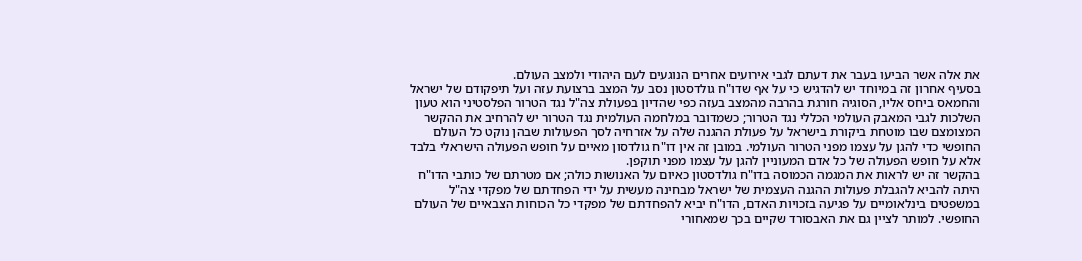את אלה אשר הביעו בעבר את דעתם לגבי אירועים אחרים הנוגעים לעם היהודי ולמצב העולם.
בסעיף אחרון זה במיוחד יש להדגיש כי על אף שדו"ח גולדסטון נסב על המצב ברצועת עזה ועל תיפקודם של ישראל והחמאס ביחס אליו, הסוגיה חורגת בהרבה מהמצב בעזה כפי שהדיון בפעולת צה"ל נגד הטרור הפלסטיני הוא טעון השלכות לגבי המאבק העולמי הכללי נגד הטרור; כשמדובר במלחמה העולמית נגד הטרור יש להרחיב את ההקשר המצומצם שבו מוטחת ביקורת בישראל על פעולת ההגנה שלה על אזרחיה לסך הפעולות שבהן נוקט כל העולם החופשי כדי להגן על עצמו מפני הטרור העולמי. במובן זה אין דו"ח גולדסון מאיים על חופש הפעולה הישראלי בלבד אלא על חופש הפעולה של כל אדם המעוניין להגן על עצמו מפני תוקפן.
בהקשר זה יש לראות את המגמה הכמוסה בדו"ח גולדסטון כאיום על האנושות כולה; אם מטרתם של כותבי הדו"ח היתה להביא להגבלת פעולות ההגנה העצמית של ישראל מבחינה מעשית על ידי הפחדתם של מפקדי צה"ל במשפטים בינלאומיים על פגיעה בזכויות האדם, הדו"ח יביא להפחדתם של מפקדי כל הכוחות הצבאיים של העולם החופשי. למותר לציין גם את האבסורד שקיים בכך שמאחורי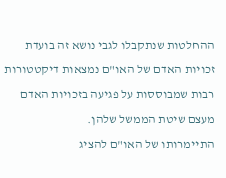ההחלטות שנתקבלו לגבי נושא זה בועדת זכויות האדם של האו"ם נמצאות דיקטטורות רבות שמבוססות על פגיעה בזכויות האדם מעצם שיטת הממשל שלהן.
התיימרותו של האו"ם להציג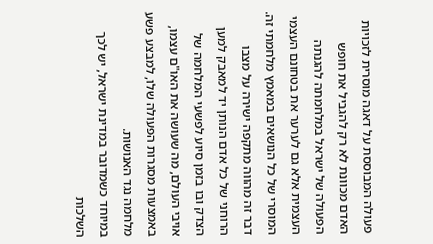פעולה המבוססת על דאגה מוסרית לזכויות האדם מכוונת לא רק להגביל את חופש הפעולה של ישראל במלחמתה להגנתה העצמית אלא גם לערער את בטחונם העצמי המוסרי של כל הנושאים במאמץ מלחמתי זה. דבר זה מהווה מתקפה ישירה על מצבו הרוחני של כל אדם הנותן יד למאבק למען הצדק ובו בזמן סיוע לפשעי המלחמה של אויבי העולם, מה שעושה את האו"ם עצמו, באמצעות מסגרות הפעולה שלו, למבצע פשע מלחמה נגד האנושות.
במיוחד כשמדובר במדינת ישראל, יש לכך השלכות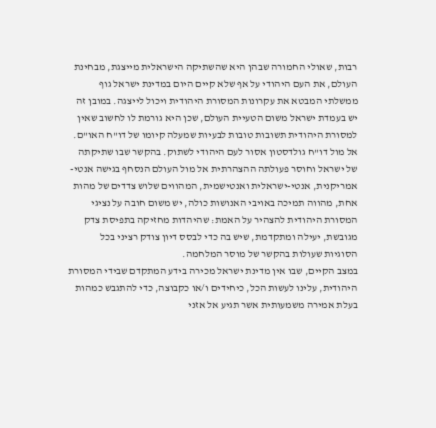רבות, שאולי החמורה שבהן היא שהשתיקה הישראלית מייצגת, מבחינת העולם, את העם היהודי על אף שלא קיים היום במדינת ישראל גוף ממשלתי המבטא את עקרונות המסורת היהודית ויכול לייצגה. במובן זה יש בעמדת ישראל משום הטעיית העולם, שכן היא גורמת לו לחשוב שאין למסורת היהודית תשובות טובות לבעיות שמעלה קיומו של דו"ח האו"ם.
אל מול דו"ח גולדסטון אסור לעם היהודי לשתוק. בהקשר שבו שתיקתה של ישראל וחוסר פעולתה ההצהרתית אל מול העולם הנסחף בגישה אנטי-אמריקנית, אנטי-ישראלית ואנטישמית, המהווים שלוש צדדים של מהות אחת, מהווה תמיכה באויבי האנושות כולה, יש משום חובה על נציגי המסורת היהודית להצהיר על האמת: שהיהדות מחזיקה בתפיסת צדק מגובשת, יעילה ומתקדמת, שיש בה כדי לבסס דיון צודק רציני בכל הסוגיות שעולות בהקשר של מוסר המלחמה.
במצב הקיים, שבו אין מדינת ישראל מכירה בידע המתקדם שבידי המסורת היהודית, עלינו לעשות הכל, כיחידים ו/או כקבוצה, כדי להתגבש כמהות בעלת אמירה משמעותית אשר תגיע אל אזני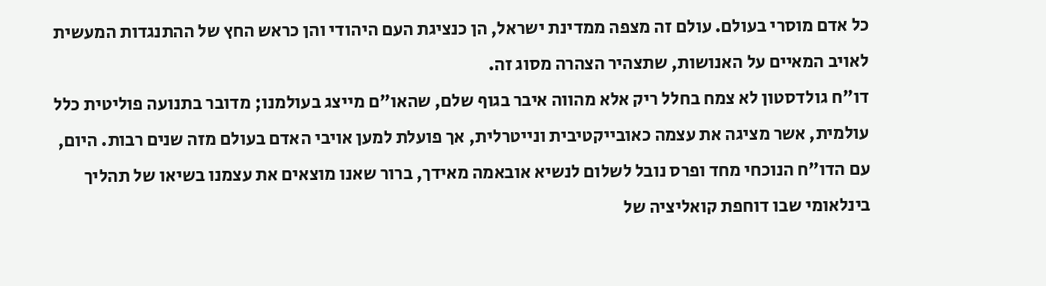כל אדם מוסרי בעולם. עולם זה מצפה ממדינת ישראל, הן כנציגת העם היהודי והן כראש החץ של ההתנגדות המעשית לאויב המאיים על האנושות, שתצהיר הצהרה מסוג זה.
דו"ח גולדסטון לא צמח בחלל ריק אלא מהווה איבר בגוף שלם, שהאו"ם מייצג בעולמנו; מדובר בתנועה פוליטית כלל עולמית, אשר מציגה את עצמה כאובייקטיבית ונייטרלית, אך פועלת למען אויבי האדם בעולם מזה שנים רבות. היום, עם הדו"ח הנוכחי מחד ופרס נובל לשלום לנשיא אובאמה מאידך, ברור שאנו מוצאים את עצמנו בשיאו של תהליך בינלאומי שבו דוחפת קואליציה של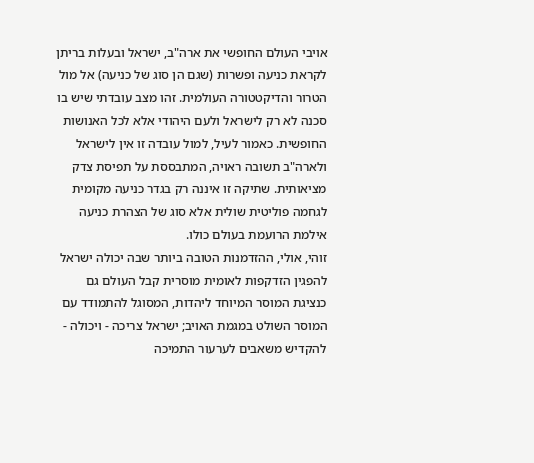אויבי העולם החופשי את ארה"ב, ישראל ובעלות בריתן לקראת כניעה ופשרות (שגם הן סוג של כניעה) אל מול הטרור והדיקטטורה העולמית. זהו מצב עובדתי שיש בו סכנה לא רק לישראל ולעם היהודי אלא לכל האנושות החופשית. כאמור לעיל, למול עובדה זו אין לישראל ולארה"ב תשובה ראויה, המתבססת על תפיסת צדק מציאותית. שתיקה זו איננה רק בגדר כניעה מקומית לגחמה פוליטית שולית אלא סוג של הצהרת כניעה אילמת הרועמת בעולם כולו.
זוהי, אולי, ההזדמנות הטובה ביותר שבה יכולה ישראל להפגין הזדקפות לאומית מוסרית קבל העולם גם כנציגת המוסר המיוחד ליהדות, המסוגל להתמודד עם המוסר השולט במגמת האויב; ישראל צריכה - ויכולה - להקדיש משאבים לערעור התמיכה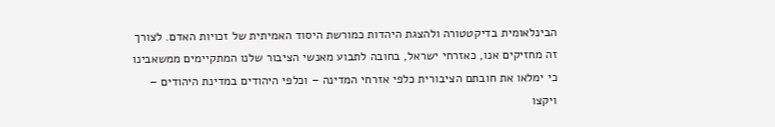הבינלאומית בדיקטטורה ולהצגת היהדות כמורשת היסוד האמיתית של זכויות האדם. לצורך זה מחזיקים אנו, כאזרחי ישראל, בחובה לתבוע מאנשי הציבור שלנו המתקיימים ממשאבינו כי ימלאו את חובתם הציבורית כלפי אזרחי המדינה – וכלפי היהודים במדינת היהודים – ויקצו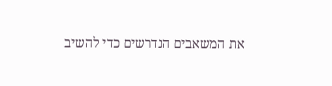את המשאבים הנדרשים כדי להשיב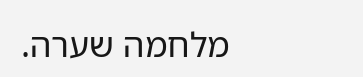מלחמה שערה.